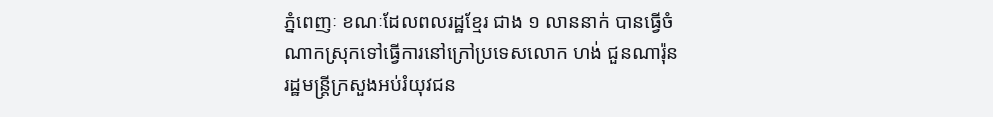ភ្នំពេញៈ ខណៈដែលពលរដ្ឋខ្មែរ ជាង ១ លាននាក់ បានធ្វើចំណាកស្រុកទៅធ្វើការនៅក្រៅប្រទេសលោក ហង់ ជួនណារ៉ុន រដ្ឋមន្រ្ដីក្រសួងអប់រំយុវជន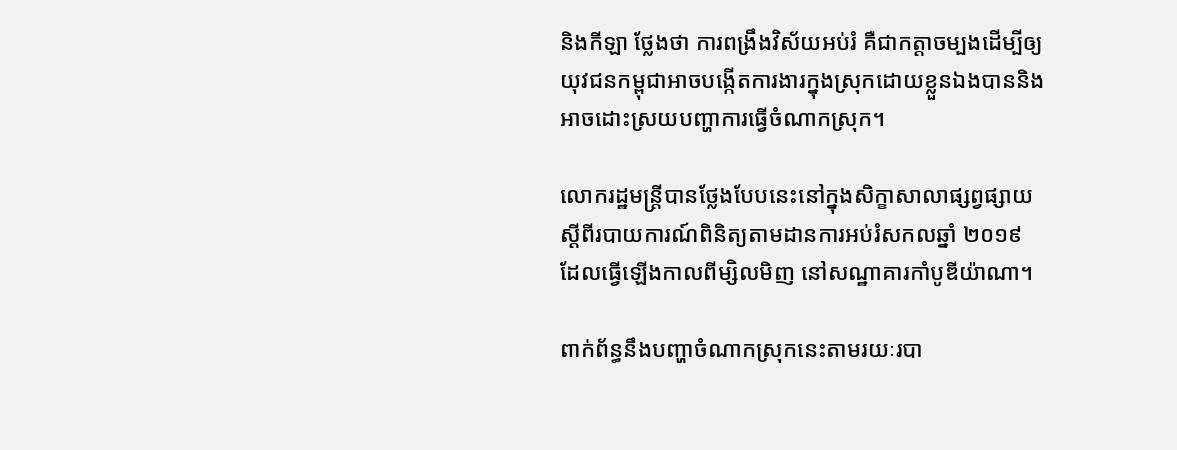និងកីឡា ថ្លែងថា ការពង្រឹងវិស័យអប់រំ គឺជាកត្ដាចម្បងដើម្បីឲ្យយុវជនកម្ពុជាអាចបង្កើតការងារក្នុងស្រុកដោយខ្លួនឯងបាននិងអាចដោះស្រយបញ្ហាការធ្វើចំណាកស្រុក។

លោករដ្ឋមន្រ្ដីបានថ្លែងបែបនេះនៅក្នុងសិក្ខាសាលាផ្សព្វផ្សាយស្ដីពីរបាយការណ៍ពិនិត្យតាមដានការអប់រំសកលឆ្នាំ ២០១៩ ដែលធ្វើឡើងកាលពីម្សិលមិញ នៅសណ្ឋាគារកាំបូឌីយ៉ាណា។

ពាក់ព័ន្ធនឹងបញ្ហាចំណាកស្រុកនេះតាមរយៈរបា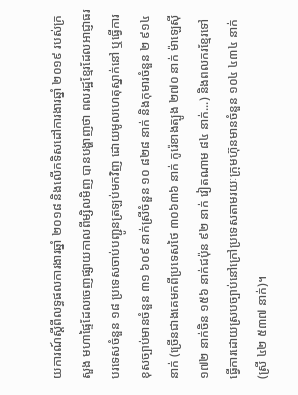យការណ៍ស្ដីពីលទ្ធផលការងារឆ្នាំ ២០១៨ និងលើកទិសដៅការងារឆ្នាំ ២០១៩ របស់ក្រសួង មហាផ្ទៃដែលចេញផ្សាយកាលពីម្សិលមិញ បានបង្ហាញថា ពលរដ្ឋខ្មែរដែលអាជ្ញាធរបរទេសចំនួន ១៨ ប្រទេសចាប់បញ្ជូនត្រឡប់មកវិញ ដោយមូលហេតុស្នាក់នៅ ឬធ្វើការខុសច្បាប់មានចំនួន ៣១ ៦០៩ នាក់ស្រីចំនួន ១០ ៨២៨ នាក់ និងកុមារចំនួន ២ ៩១៤ នាក់ (ច្រើនជាងគេមកពីប្រទេសថៃ ៣០៦៣៦ នាក់ កូរ៉េខាងត្បូង ២៧០ នាក់ ម៉ាឡេស៊ី ១៧២ នាក់ចិន ១៥៦ នាក់ជប៉ុន ៩២ នាក់ វៀតណាម ៨៤ នាក់...) និងពលករខ្មែរទៅធ្វើការដោយស្របច្បាប់នៅក្រៅប្រទេសតាមរយៈក្រុមហ៊ុនមានចំនួន ១០៤ ៤៣៤ នាក់ (ស្រី ៤២ ៥៣៧ នាក់)។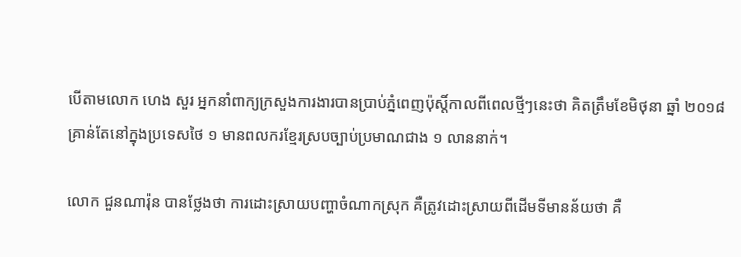បើតាមលោក ហេង សួរ អ្នកនាំពាក្យក្រសួងការងារបានប្រាប់ភ្នំពេញប៉ុស្តិ៍កាលពីពេលថ្មីៗនេះថា គិតត្រឹមខែមិថុនា ឆ្នាំ ២០១៨ គ្រាន់តែនៅក្នុងប្រទេសថៃ ១ មានពលករខ្មែរស្របច្បាប់ប្រមាណជាង ១ លាននាក់។

លោក ជួនណារ៉ុន បានថ្លែងថា ការដោះស្រាយបញ្ហាចំណាកស្រុក គឺត្រូវដោះស្រាយពីដើមទីមានន័យថា គឺ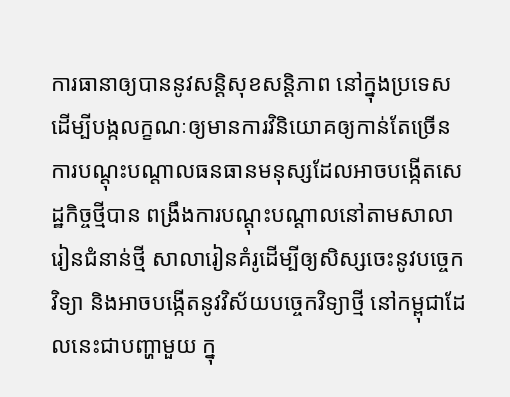ការធានាឲ្យបាននូវសន្ដិសុខសន្ដិភាព នៅក្នុងប្រទេស ដើម្បីបង្កលក្ខណៈឲ្យមានការវិនិយោគឲ្យកាន់តែច្រើន ការបណ្ដុះបណ្ដាលធនធានមនុស្សដែលអាចបង្កើតសេដ្ឋកិច្ចថ្មីបាន ពង្រឹងការបណ្ដុះបណ្ដាលនៅតាមសាលារៀនជំនាន់ថ្មី សាលារៀនគំរូដើម្បីឲ្យសិស្សចេះនូវបច្ចេកវិទ្យា និងអាចបង្កើតនូវវិស័យបច្ចេកវិទ្យាថ្មី នៅកម្ពុជាដែលនេះជាបញ្ហាមួយ ក្នុ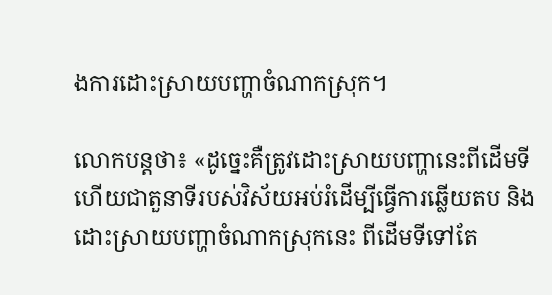ងការដោះស្រាយបញ្ហាចំណាកស្រុក។

លោកបន្ដថា៖ «ដូច្នេះគឺត្រូវដោះស្រាយបញ្ហានេះពីដើមទី ហើយជាតួនាទីរបស់វិស័យអប់រំដើម្បីធ្វើការឆ្លើយតប និងដោះស្រាយបញ្ហាចំណាកស្រុកនេះ ពីដើមទីទៅតែ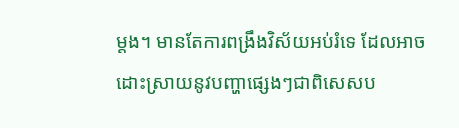ម្ដង។ មានតែការពង្រឹងវិស័យអប់រំទេ ដែលអាចដោះស្រាយនូវបញ្ហាផ្សេងៗជាពិសេសប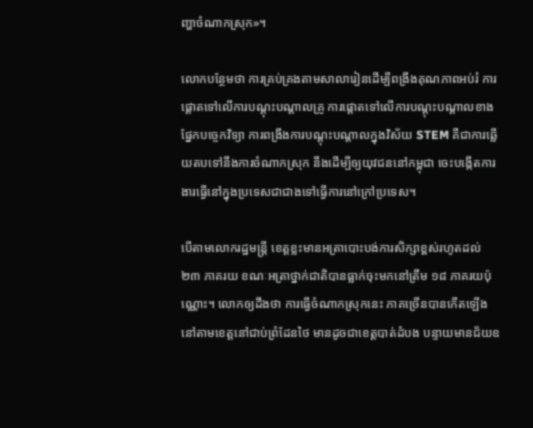ញ្ហាចំណាកស្រុក»។

លោកបន្ថែមថា ការគ្រប់គ្រងតាមសាលារៀនដើម្បីពង្រឹងគុណភាពអប់រំ ការផ្ដោតទៅលើការបណ្ដុះបណ្ដាលគ្រូ ការផ្ដោតទៅលើការបណ្ដុះបណ្ដាលខាងផ្នែកបច្ចេកវិទ្យា ការពង្រឹងការបណ្ដុះបណ្ដាលក្នុងវិស័យ STEM គឺជាការឆ្លើយតបទៅនឹងការចំណាកស្រុក នឹងដើម្បីឲ្យយុវជននៅកម្ពុជា ចេះបង្កើតការងារធ្វើនៅក្នុងប្រទេសជាជាងទៅធ្វើការនៅក្រៅប្រទេស។

បើតាមលោករដ្ឋមន្រ្ដី ខេត្ដខ្លះមានអត្រាបោះបង់ការសិក្សាខ្ពស់រហូតដល់ ២៣ ភាគរយ ខណៈអត្រាថ្នាក់ជាតិបានធ្លាក់ចុះមកនៅត្រឹម ១៨ ភាគរយប៉ុណ្ណោះ។ លោកឲ្យដឹងថា ការធ្វើចំណាកស្រុកនេះ ភាគច្រើនបានកើតឡើងនៅតាមខេត្ដនៅជាប់ព្រំដែនថៃ មានដូចជាខេត្ដបាត់ដំបង បន្ទាយមានជ័យឧ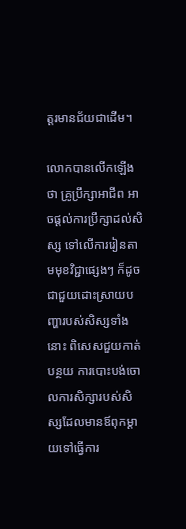ត្ដរមានជ័យជាដើម។

លោកបានលើកឡើងថា គ្រូប្រឹក្សាអាជីព អាចផ្ដល់ការប្រឹក្សាដល់សិស្ស ទៅលើការរៀនតាមមុខវិជ្ជាផ្សេងៗ ក៏ដូចជាជួយដោះស្រាយបញ្ហារបស់សិស្សទាំងនោះ ពិសេសជួយកាត់បន្ថយ ការបោះបង់ចោលការសិក្សារបស់សិស្សដែលមានឪពុកម្ដាយទៅធ្វើការ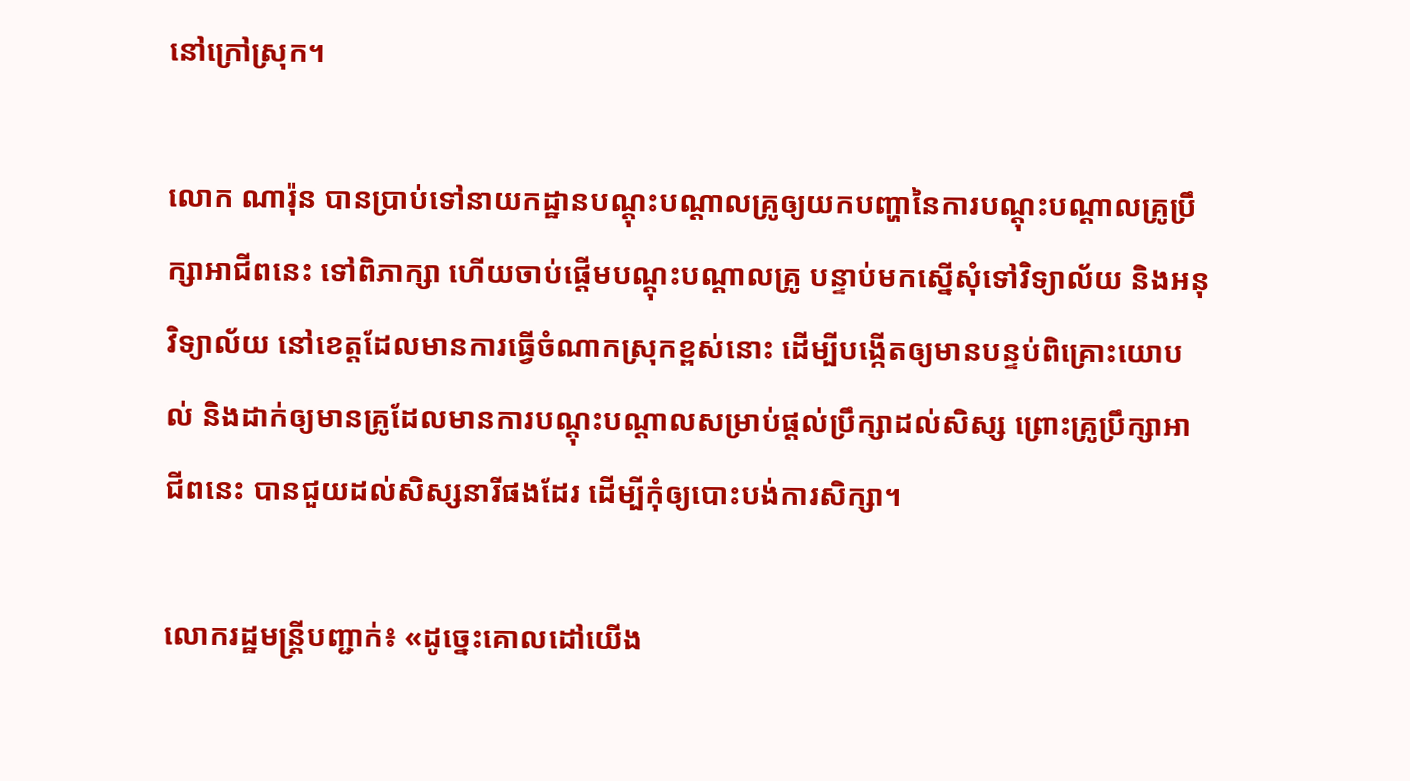នៅក្រៅស្រុក។

លោក ណារ៉ុន បានប្រាប់ទៅនាយកដ្ឋានបណ្ដុះបណ្ដាលគ្រូឲ្យយកបញ្ហានៃការបណ្ដុះបណ្ដាលគ្រូប្រឹក្សាអាជីពនេះ ទៅពិភាក្សា ហើយចាប់ផ្ដើមបណ្ដុះបណ្ដាលគ្រូ បន្ទាប់មកស្នើសុំទៅវិទ្យាល័យ និងអនុវិទ្យាល័យ នៅខេត្ដដែលមានការធ្វើចំណាកស្រុកខ្ពស់នោះ ដើម្បីបង្កើតឲ្យមានបន្ទប់ពិគ្រោះយោបល់ និងដាក់ឲ្យមានគ្រូដែលមានការបណ្ដុះបណ្ដាលសម្រាប់ផ្ដល់ប្រឹក្សាដល់សិស្ស ព្រោះគ្រូប្រឹក្សាអាជីពនេះ បានជួយដល់សិស្សនារីផងដែរ ដើម្បីកុំឲ្យបោះបង់ការសិក្សា។

លោករដ្ឋមន្រ្ដីបញ្ជាក់៖ «ដូច្នេះគោលដៅយើង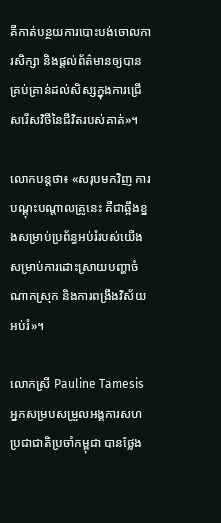គឺកាត់បន្ថយការបោះបង់ចោលការសិក្សា និងផ្ដល់ព័ត៌មានឲ្យបានគ្រប់គ្រាន់ដល់សិស្សក្នុងការជ្រើសរើសវិថីនៃជីវិតរបស់គាត់»។

លោកបន្ដថា៖ «សរុបមកវិញ ការបណ្ដុះបណ្ដាលគ្រូនេះ គឺជាឆ្អឹងខ្នងសម្រាប់ប្រព័ន្ធអប់រំរបស់យើង សម្រាប់ការដោះស្រាយបញ្ហាចំណាកស្រុក និងការពង្រឹងវិស័យអប់រំ»។

លោកស្រី Pauline Tamesis អ្នកសម្របសម្រួលអង្គការសហប្រជាជាតិប្រចាំកម្ពុជា បានថ្លែង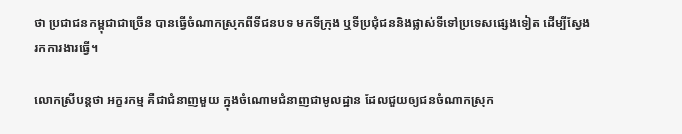ថា ប្រជាជនកម្ពុជាជាច្រើន បានធ្វើចំណាកស្រុកពីទីជនបទ មកទីក្រុង ឬទីប្រជុំជននិងផ្លាស់ទីទៅប្រទេសផ្សេងទៀត ដើម្បីស្វែងរកការងារធ្វើ។

លោកស្រីបន្ដថា អក្ខរកម្ម គឺជាជំនាញមួយ ក្នុងចំណោមជំនាញជាមូលដ្ឋាន ដែលជួយឲ្យជនចំណាកស្រុក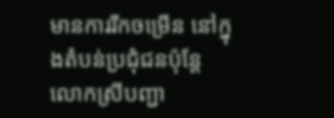មានការរីកចម្រើន នៅក្នុងតំបន់ប្រជុំជនប៉ុន្ដែលោកស្រីបញ្ជា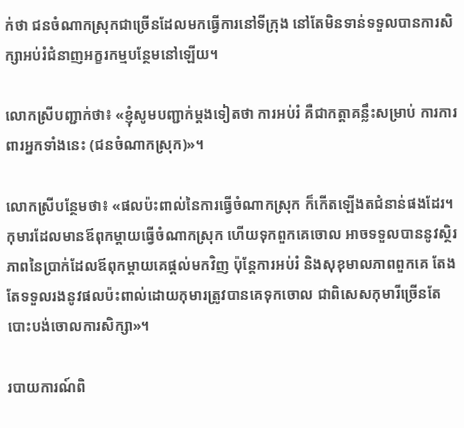ក់ថា ជនចំណាកស្រុកជាច្រើនដែលមកធ្វើការនៅទីក្រុង នៅតែមិនទាន់ទទួលបានការសិក្សាអប់រំជំនាញអក្ខរកម្មបន្ថែមនៅឡើយ។

លោកស្រីបញ្ជាក់ថា៖ «ខ្ញុំសូមបញ្ជាក់ម្ដងទៀតថា ការអប់រំ គឺជាកត្តាគន្លឹះសម្រាប់ ការការពារអ្នកទាំងនេះ (ជនចំណាកស្រុក)»។

លោកស្រីបន្ថែមថា៖ «ផលប៉ះពាល់នៃការធ្វើចំណាកស្រុក ក៏កើតឡើងតជំនាន់ផងដែរ។ កុមារដែលមានឪពុកម្ដាយធ្វើចំណាកស្រុក ហើយទុកពួកគេចោល អាចទទួលបាននូវស្ថិរភាពនៃប្រាក់ដែលឪពុកម្ដាយគេផ្ដល់មកវិញ ប៉ុន្ដែការអប់រំ និងសុខុមាលភាពពួកគេ តែងតែទទួលរងនូវផលប៉ះពាល់ដោយកុមារត្រូវបានគេទុកចោល ជាពិសេសកុមារីច្រើនតែបោះបង់ចោលការសិក្សា»។

របាយការណ៍ពិ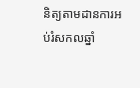និត្យតាមដានការអប់រំសកលឆ្នាំ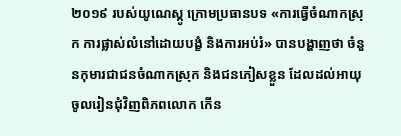២០១៩ របស់យូណេស្កូ ក្រោមប្រធានបទ «ការធ្វើចំណាកស្រុក ការផ្លាស់លំនៅដោយបង្ខំ និងការអប់រំ» បានបង្ហាញថា ចំនួនកុមារជាជនចំណាកស្រុក និងជនភៀសខ្លួន ដែលដល់អាយុចូលរៀនជុំវិញពិភពលោក កើន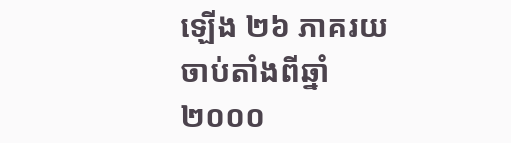ឡើង ២៦ ភាគរយ ចាប់តាំងពីឆ្នាំ ២០០០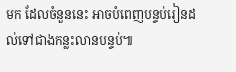មក ដែលចំនួននេះ អាចបំពេញបន្ទប់រៀនដល់ទៅជាងកន្លះលានបន្ទប់៕